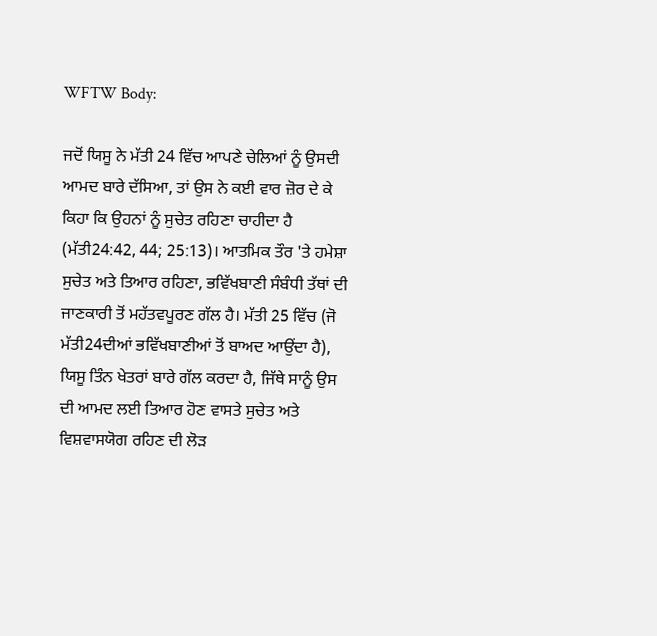WFTW Body:

ਜਦੋਂ ਯਿਸੂ ਨੇ ਮੱਤੀ 24 ਵਿੱਚ ਆਪਣੇ ਚੇਲਿਆਂ ਨੂੰ ਉਸਦੀ ਆਮਦ ਬਾਰੇ ਦੱਸਿਆ, ਤਾਂ ਉਸ ਨੇ ਕਈ ਵਾਰ ਜ਼ੋਰ ਦੇ ਕੇ ਕਿਹਾ ਕਿ ਉਹਨਾਂ ਨੂੰ ਸੁਚੇਤ ਰਹਿਣਾ ਚਾਹੀਦਾ ਹੈ (ਮੱਤੀ24:42, 44; 25:13)। ਆਤਮਿਕ ਤੌਰ 'ਤੇ ਹਮੇਸ਼ਾ ਸੁਚੇਤ ਅਤੇ ਤਿਆਰ ਰਹਿਣਾ, ਭਵਿੱਖਬਾਣੀ ਸੰਬੰਧੀ ਤੱਥਾਂ ਦੀ ਜਾਣਕਾਰੀ ਤੋਂ ਮਹੱਤਵਪੂਰਣ ਗੱਲ ਹੈ। ਮੱਤੀ 25 ਵਿੱਚ (ਜੋ ਮੱਤੀ24ਦੀਆਂ ਭਵਿੱਖਬਾਣੀਆਂ ਤੋਂ ਬਾਅਦ ਆਉਂਦਾ ਹੈ), ਯਿਸੂ ਤਿੰਨ ਖੇਤਰਾਂ ਬਾਰੇ ਗੱਲ ਕਰਦਾ ਹੈ, ਜਿੱਥੇ ਸਾਨੂੰ ਉਸ ਦੀ ਆਮਦ ਲਈ ਤਿਆਰ ਹੋਣ ਵਾਸਤੇ ਸੁਚੇਤ ਅਤੇ ਵਿਸ਼ਵਾਸਯੋਗ ਰਹਿਣ ਦੀ ਲੋੜ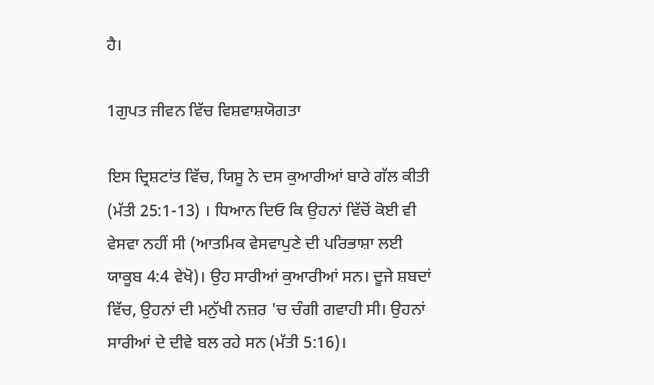ਹੈ।

1ਗੁਪਤ ਜੀਵਨ ਵਿੱਚ ਵਿਸ਼ਵਾਸ਼ਯੋਗਤਾ

ਇਸ ਦ੍ਰਿਸ਼ਟਾਂਤ ਵਿੱਚ, ਯਿਸੂ ਨੇ ਦਸ ਕੁਆਰੀਆਂ ਬਾਰੇ ਗੱਲ ਕੀਤੀ (ਮੱਤੀ 25:1-13) । ਧਿਆਨ ਦਿਓ ਕਿ ਉਹਨਾਂ ਵਿੱਚੋਂ ਕੋਈ ਵੀ ਵੇਸਵਾ ਨਹੀਂ ਸੀ (ਆਤਮਿਕ ਵੇਸਵਾਪੁਣੇ ਦੀ ਪਰਿਭਾਸ਼ਾ ਲਈ ਯਾਕੂਬ 4:4 ਵੇਖੋ)। ਉਹ ਸਾਰੀਆਂ ਕੁਆਰੀਆਂ ਸਨ। ਦੂਜੇ ਸ਼ਬਦਾਂ ਵਿੱਚ, ਉਹਨਾਂ ਦੀ ਮਨੁੱਖੀ ਨਜ਼ਰ 'ਚ ਚੰਗੀ ਗਵਾਹੀ ਸੀ। ਉਹਨਾਂ ਸਾਰੀਆਂ ਦੇ ਦੀਵੇ ਬਲ ਰਹੇ ਸਨ (ਮੱਤੀ 5:16)।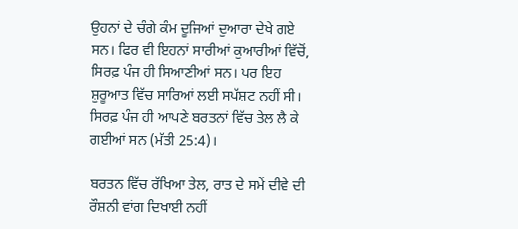ਉਹਨਾਂ ਦੇ ਚੰਗੇ ਕੰਮ ਦੂਜਿਆਂ ਦੁਆਰਾ ਦੇਖੇ ਗਏ ਸਨ। ਫਿਰ ਵੀ ਇਹਨਾਂ ਸਾਰੀਆਂ ਕੁਆਰੀਆਂ ਵਿੱਚੋਂ, ਸਿਰਫ਼ ਪੰਜ ਹੀ ਸਿਆਣੀਆਂ ਸਨ। ਪਰ ਇਹ ਸ਼ੁਰੂਆਤ ਵਿੱਚ ਸਾਰਿਆਂ ਲਈ ਸਪੱਸ਼ਟ ਨਹੀਂ ਸੀ। ਸਿਰਫ਼ ਪੰਜ ਹੀ ਆਪਣੇ ਬਰਤਨਾਂ ਵਿੱਚ ਤੇਲ ਲੈ ਕੇ ਗਈਆਂ ਸਨ (ਮੱਤੀ 25:4)।

ਬਰਤਨ ਵਿੱਚ ਰੱਖਿਆ ਤੇਲ, ਰਾਤ ਦੇ ਸਮੇਂ ਦੀਵੇ ਦੀ ਰੌਸ਼ਨੀ ਵਾਂਗ ਦਿਖਾਈ ਨਹੀਂ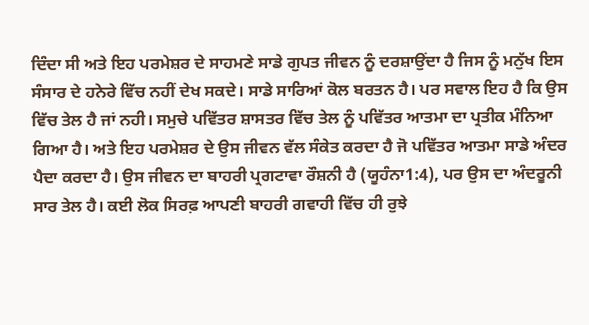ਦਿੰਦਾ ਸੀ ਅਤੇ ਇਹ ਪਰਮੇਸ਼ਰ ਦੇ ਸਾਹਮਣੇ ਸਾਡੇ ਗੁਪਤ ਜੀਵਨ ਨੂੰ ਦਰਸ਼ਾਉਂਦਾ ਹੈ ਜਿਸ ਨੂੰ ਮਨੁੱਖ ਇਸ ਸੰਸਾਰ ਦੇ ਹਨੇਰੇ ਵਿੱਚ ਨਹੀਂ ਦੇਖ ਸਕਦੇ। ਸਾਡੇ ਸਾਰਿਆਂ ਕੋਲ ਬਰਤਨ ਹੈ। ਪਰ ਸਵਾਲ ਇਹ ਹੈ ਕਿ ਉਸ ਵਿੱਚ ਤੇਲ ਹੈ ਜਾਂ ਨਹੀ। ਸਮੁਚੇ ਪਵਿੱਤਰ ਸ਼ਾਸਤਰ ਵਿੱਚ ਤੇਲ ਨੂੰ ਪਵਿੱਤਰ ਆਤਮਾ ਦਾ ਪ੍ਰਤੀਕ ਮੰਨਿਆ ਗਿਆ ਹੈ। ਅਤੇ ਇਹ ਪਰਮੇਸ਼ਰ ਦੇ ਉਸ ਜੀਵਨ ਵੱਲ ਸੰਕੇਤ ਕਰਦਾ ਹੈ ਜੋ ਪਵਿੱਤਰ ਆਤਮਾ ਸਾਡੇ ਅੰਦਰ ਪੈਦਾ ਕਰਦਾ ਹੈ। ਉਸ ਜੀਵਨ ਦਾ ਬਾਹਰੀ ਪ੍ਰਗਟਾਵਾ ਰੌਸ਼ਨੀ ਹੈ (ਯੂਹੰਨਾ1:4), ਪਰ ਉਸ ਦਾ ਅੰਦਰੂਨੀ ਸਾਰ ਤੇਲ ਹੈ। ਕਈ ਲੋਕ ਸਿਰਫ਼ ਆਪਣੀ ਬਾਹਰੀ ਗਵਾਹੀ ਵਿੱਚ ਹੀ ਰੁਝੇ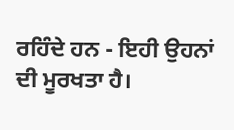ਰਹਿੰਦੇ ਹਨ - ਇਹੀ ਉਹਨਾਂ ਦੀ ਮੂਰਖਤਾ ਹੈ।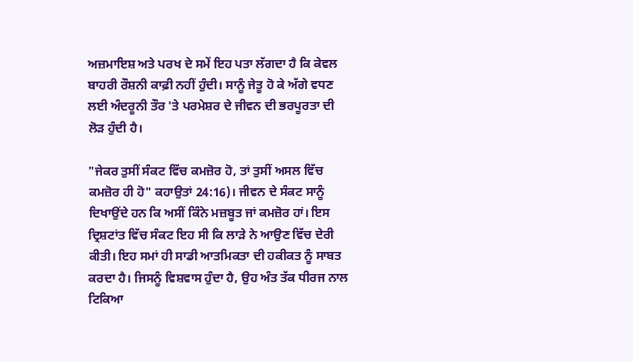ਅਜ਼ਮਾਇਸ਼ ਅਤੇ ਪਰਖ ਦੇ ਸਮੇਂ ਇਹ ਪਤਾ ਲੱਗਦਾ ਹੈ ਕਿ ਕੇਵਲ ਬਾਹਰੀ ਰੌਸ਼ਨੀ ਕਾਫ਼ੀ ਨਹੀਂ ਹੁੰਦੀ। ਸਾਨੂੰ ਜੇਤੂ ਹੋ ਕੇ ਅੱਗੇ ਵਧਣ ਲਈ ਅੰਦਰੂਨੀ ਤੌਰ 'ਤੇ ਪਰਮੇਸ਼ਰ ਦੇ ਜੀਵਨ ਦੀ ਭਰਪੂਰਤਾ ਦੀ ਲੋੜ ਹੁੰਦੀ ਹੈ।

"ਜੇਕਰ ਤੁਸੀਂ ਸੰਕਟ ਵਿੱਚ ਕਮਜ਼ੋਰ ਹੋ, ਤਾਂ ਤੁਸੀਂ ਅਸਲ ਵਿੱਚ ਕਮਜ਼ੋਰ ਹੀ ਹੋ" ਕਹਾਉਤਾਂ 24:16)। ਜੀਵਨ ਦੇ ਸੰਕਟ ਸਾਨੂੰ ਦਿਖਾਉਂਦੇ ਹਨ ਕਿ ਅਸੀਂ ਕਿੰਨੇ ਮਜ਼ਬੂਤ ਜਾਂ ਕਮਜ਼ੋਰ ਹਾਂ। ਇਸ ਦ੍ਰਿਸ਼ਟਾਂਤ ਵਿੱਚ ਸੰਕਟ ਇਹ ਸੀ ਕਿ ਲਾੜੇ ਨੇ ਆਉਣ ਵਿੱਚ ਦੇਰੀ ਕੀਤੀ। ਇਹ ਸਮਾਂ ਹੀ ਸਾਡੀ ਆਤਮਿਕਤਾ ਦੀ ਹਕੀਕਤ ਨੂੰ ਸਾਬਤ ਕਰਦਾ ਹੈ। ਜਿਸਨੂੰ ਵਿਸ਼ਵਾਸ ਹੁੰਦਾ ਹੈ, ਉਹ ਅੰਤ ਤੱਕ ਧੀਰਜ ਨਾਲ ਟਿਕਿਆ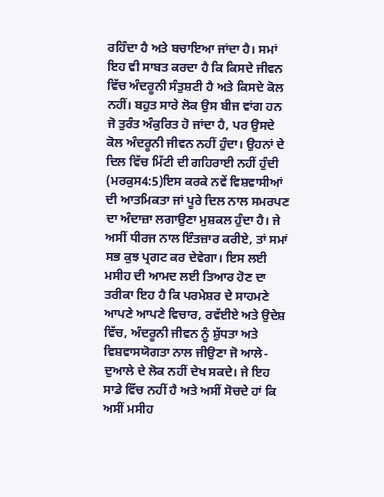ਰਹਿੰਦਾ ਹੈ ਅਤੇ ਬਚਾਇਆ ਜਾਂਦਾ ਹੈ। ਸਮਾਂ ਇਹ ਵੀ ਸਾਬਤ ਕਰਦਾ ਹੈ ਕਿ ਕਿਸਦੇ ਜੀਵਨ ਵਿੱਚ ਅੰਦਰੂਨੀ ਸੰਤੁਸ਼ਟੀ ਹੈ ਅਤੇ ਕਿਸਦੇ ਕੋਲ ਨਹੀਂ। ਬਹੁਤ ਸਾਰੇ ਲੋਕ ਉਸ ਬੀਜ ਵਾਂਗ ਹਨ ਜੋ ਤੁਰੰਤ ਅੰਕੁਰਿਤ ਹੋ ਜਾਂਦਾ ਹੈ, ਪਰ ਉਸਦੇ ਕੋਲ ਅੰਦਰੂਨੀ ਜੀਵਨ ਨਹੀਂ ਹੁੰਦਾ। ਉਹਨਾਂ ਦੇ ਦਿਲ ਵਿੱਚ ਮਿੱਟੀ ਦੀ ਗਹਿਰਾਈ ਨਹੀਂ ਹੁੰਦੀ (ਮਰਕੁਸ4:5)ਇਸ ਕਰਕੇ ਨਵੇਂ ਵਿਸ਼ਵਾਸੀਆਂ ਦੀ ਆਤਮਿਕਤਾ ਜਾਂ ਪੂਰੇ ਦਿਲ ਨਾਲ ਸਮਰਪਣ ਦਾ ਅੰਦਾਜ਼ਾ ਲਗਾਉਣਾ ਮੁਸ਼ਕਲ ਹੁੰਦਾ ਹੈ। ਜੇ ਅਸੀਂ ਧੀਰਜ ਨਾਲ ਇੰਤਜ਼ਾਰ ਕਰੀਏ, ਤਾਂ ਸਮਾਂ ਸਭ ਕੁਝ ਪ੍ਰਗਟ ਕਰ ਦੇਵੇਗਾ। ਇਸ ਲਈ ਮਸੀਹ ਦੀ ਆਮਦ ਲਈ ਤਿਆਰ ਹੋਣ ਦਾ ਤਰੀਕਾ ਇਹ ਹੈ ਕਿ ਪਰਮੇਸ਼ਰ ਦੇ ਸਾਹਮਣੇ ਆਪਣੇ ਆਪਣੇ ਵਿਚਾਰ, ਰਵੱਈਏ ਅਤੇ ਉਦੇਸ਼ ਵਿੱਚ, ਅੰਦਰੂਨੀ ਜੀਵਨ ਨੂੰ ਸ਼ੁੱਧਤਾ ਅਤੇ ਵਿਸ਼ਵਾਸਯੋਗਤਾ ਨਾਲ ਜੀਉਣਾ ਜੋ ਆਲੇ-ਦੁਆਲੇ ਦੇ ਲੋਕ ਨਹੀਂ ਦੇਖ ਸਕਦੇ। ਜੇ ਇਹ ਸਾਡੇ ਵਿੱਚ ਨਹੀਂ ਹੈ ਅਤੇ ਅਸੀਂ ਸੋਚਦੇ ਹਾਂ ਕਿ ਅਸੀਂ ਮਸੀਹ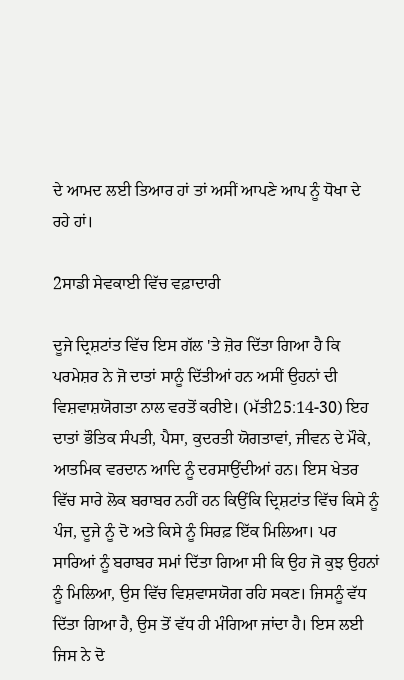ਦੇ ਆਮਦ ਲਈ ਤਿਆਰ ਹਾਂ ਤਾਂ ਅਸੀਂ ਆਪਣੇ ਆਪ ਨੂੰ ਧੋਖਾ ਦੇ ਰਹੇ ਹਾਂ।

2ਸਾਡੀ ਸੇਵਕਾਈ ਵਿੱਚ ਵਫ਼ਾਦਾਰੀ

ਦੂਜੇ ਦ੍ਰਿਸ਼ਟਾਂਤ ਵਿੱਚ ਇਸ ਗੱਲ 'ਤੇ ਜ਼ੋਰ ਦਿੱਤਾ ਗਿਆ ਹੈ ਕਿ ਪਰਮੇਸ਼ਰ ਨੇ ਜੋ ਦਾਤਾਂ ਸਾਨੂੰ ਦਿੱਤੀਆਂ ਹਨ ਅਸੀਂ ਉਹਨਾਂ ਦੀ ਵਿਸ਼ਵਾਸ਼ਯੋਗਤਾ ਨਾਲ ਵਰਤੋਂ ਕਰੀਏ। (ਮੱਤੀ25:14-30) ਇਹ ਦਾਤਾਂ ਭੌਤਿਕ ਸੰਪਤੀ, ਪੈਸਾ, ਕੁਦਰਤੀ ਯੋਗਤਾਵਾਂ, ਜੀਵਨ ਦੇ ਮੌਕੇ, ਆਤਮਿਕ ਵਰਦਾਨ ਆਦਿ ਨੂੰ ਦਰਸਾਉਂਦੀਆਂ ਹਨ। ਇਸ ਖੇਤਰ ਵਿੱਚ ਸਾਰੇ ਲੋਕ ਬਰਾਬਰ ਨਹੀਂ ਹਨ ਕਿਉਂਕਿ ਦ੍ਰਿਸ਼ਟਾਂਤ ਵਿੱਚ ਕਿਸੇ ਨੂੰ ਪੰਜ, ਦੂਜੇ ਨੂੰ ਦੋ ਅਤੇ ਕਿਸੇ ਨੂੰ ਸਿਰਫ਼ ਇੱਕ ਮਿਲਿਆ। ਪਰ ਸਾਰਿਆਂ ਨੂੰ ਬਰਾਬਰ ਸਮਾਂ ਦਿੱਤਾ ਗਿਆ ਸੀ ਕਿ ਉਹ ਜੋ ਕੁਝ ਉਹਨਾਂ ਨੂੰ ਮਿਲਿਆ, ਉਸ ਵਿੱਚ ਵਿਸ਼ਵਾਸਯੋਗ ਰਹਿ ਸਕਣ। ਜਿਸਨੂੰ ਵੱਧ ਦਿੱਤਾ ਗਿਆ ਹੈ, ਉਸ ਤੋਂ ਵੱਧ ਹੀ ਮੰਗਿਆ ਜਾਂਦਾ ਹੈ। ਇਸ ਲਈ ਜਿਸ ਨੇ ਦੋ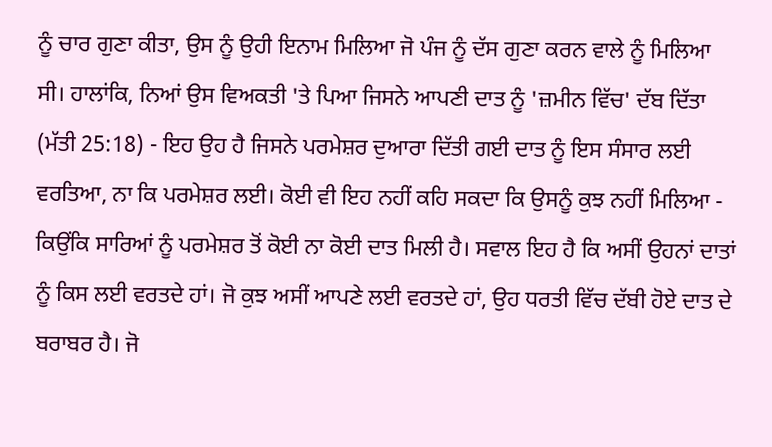ਨੂੰ ਚਾਰ ਗੁਣਾ ਕੀਤਾ, ਉਸ ਨੂੰ ਉਹੀ ਇਨਾਮ ਮਿਲਿਆ ਜੋ ਪੰਜ ਨੂੰ ਦੱਸ ਗੁਣਾ ਕਰਨ ਵਾਲੇ ਨੂੰ ਮਿਲਿਆ ਸੀ। ਹਾਲਾਂਕਿ, ਨਿਆਂ ਉਸ ਵਿਅਕਤੀ 'ਤੇ ਪਿਆ ਜਿਸਨੇ ਆਪਣੀ ਦਾਤ ਨੂੰ 'ਜ਼ਮੀਨ ਵਿੱਚ' ਦੱਬ ਦਿੱਤਾ (ਮੱਤੀ 25:18) - ਇਹ ਉਹ ਹੈ ਜਿਸਨੇ ਪਰਮੇਸ਼ਰ ਦੁਆਰਾ ਦਿੱਤੀ ਗਈ ਦਾਤ ਨੂੰ ਇਸ ਸੰਸਾਰ ਲਈ ਵਰਤਿਆ, ਨਾ ਕਿ ਪਰਮੇਸ਼ਰ ਲਈ। ਕੋਈ ਵੀ ਇਹ ਨਹੀਂ ਕਹਿ ਸਕਦਾ ਕਿ ਉਸਨੂੰ ਕੁਝ ਨਹੀਂ ਮਿਲਿਆ - ਕਿਉਂਕਿ ਸਾਰਿਆਂ ਨੂੰ ਪਰਮੇਸ਼ਰ ਤੋਂ ਕੋਈ ਨਾ ਕੋਈ ਦਾਤ ਮਿਲੀ ਹੈ। ਸਵਾਲ ਇਹ ਹੈ ਕਿ ਅਸੀਂ ਉਹਨਾਂ ਦਾਤਾਂ ਨੂੰ ਕਿਸ ਲਈ ਵਰਤਦੇ ਹਾਂ। ਜੋ ਕੁਝ ਅਸੀਂ ਆਪਣੇ ਲਈ ਵਰਤਦੇ ਹਾਂ, ਉਹ ਧਰਤੀ ਵਿੱਚ ਦੱਬੀ ਹੋਏ ਦਾਤ ਦੇ ਬਰਾਬਰ ਹੈ। ਜੋ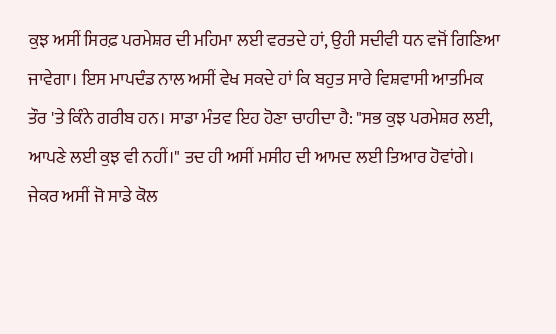ਕੁਝ ਅਸੀਂ ਸਿਰਫ਼ ਪਰਮੇਸ਼ਰ ਦੀ ਮਹਿਮਾ ਲਈ ਵਰਤਦੇ ਹਾਂ, ਉਹੀ ਸਦੀਵੀ ਧਨ ਵਜੋਂ ਗਿਣਿਆ ਜਾਵੇਗਾ। ਇਸ ਮਾਪਦੰਡ ਨਾਲ ਅਸੀਂ ਵੇਖ ਸਕਦੇ ਹਾਂ ਕਿ ਬਹੁਤ ਸਾਰੇ ਵਿਸ਼ਵਾਸੀ ਆਤਮਿਕ ਤੌਰ 'ਤੇ ਕਿੰਨੇ ਗਰੀਬ ਹਨ। ਸਾਡਾ ਮੰਤਵ ਇਹ ਹੋਣਾ ਚਾਹੀਦਾ ਹੈ: "ਸਭ ਕੁਝ ਪਰਮੇਸ਼ਰ ਲਈ, ਆਪਣੇ ਲਈ ਕੁਝ ਵੀ ਨਹੀਂ।" ਤਦ ਹੀ ਅਸੀਂ ਮਸੀਹ ਦੀ ਆਮਦ ਲਈ ਤਿਆਰ ਹੋਵਾਂਗੇ। ਜੇਕਰ ਅਸੀਂ ਜੋ ਸਾਡੇ ਕੋਲ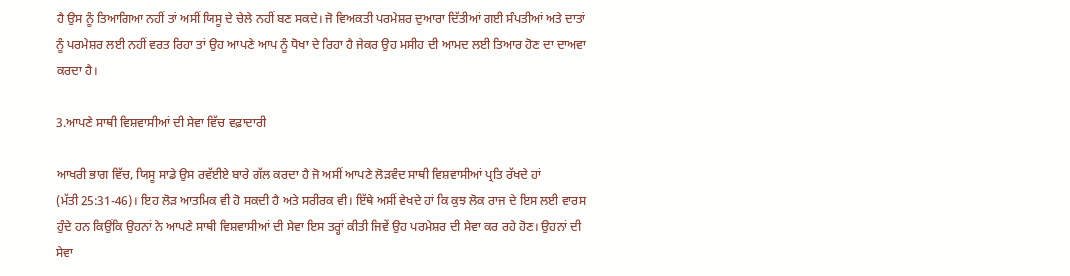ਹੈ ਉਸ ਨੂੰ ਤਿਆਗਿਆ ਨਹੀਂ ਤਾਂ ਅਸੀਂ ਯਿਸੂ ਦੇ ਚੇਲੇ ਨਹੀਂ ਬਣ ਸਕਦੇ। ਜੋ ਵਿਅਕਤੀ ਪਰਮੇਸ਼ਰ ਦੁਆਰਾ ਦਿੱਤੀਆਂ ਗਈ ਸੰਪਤੀਆਂ ਅਤੇ ਦਾਤਾਂ ਨੂੰ ਪਰਮੇਸ਼ਰ ਲਈ ਨਹੀਂ ਵਰਤ ਰਿਹਾ ਤਾਂ ਉਹ ਆਪਣੇ ਆਪ ਨੂੰ ਧੋਖਾ ਦੇ ਰਿਹਾ ਹੈ ਜੇਕਰ ਉਹ ਮਸੀਹ ਦੀ ਆਮਦ ਲਈ ਤਿਆਰ ਹੋਣ ਦਾ ਦਾਅਵਾ ਕਰਦਾ ਹੈ।

3.ਆਪਣੇ ਸਾਥੀ ਵਿਸ਼ਵਾਸੀਆਂ ਦੀ ਸੇਵਾ ਵਿੱਚ ਵਫ਼ਾਦਾਰੀ

ਆਖਰੀ ਭਾਗ ਵਿੱਚ, ਯਿਸੂ ਸਾਡੇ ਉਸ ਰਵੱਈਏ ਬਾਰੇ ਗੱਲ ਕਰਦਾ ਹੈ ਜੋ ਅਸੀਂ ਆਪਣੇ ਲੋੜਵੰਦ ਸਾਥੀ ਵਿਸ਼ਵਾਸੀਆਂ ਪ੍ਰਤਿ ਰੱਖਦੇ ਹਾਂ (ਮੱਤੀ25:31-46)। ਇਹ ਲੋੜ ਆਤਮਿਕ ਵੀ ਹੋ ਸਕਦੀ ਹੈ ਅਤੇ ਸਰੀਰਕ ਵੀ। ਇੱਥੇ ਅਸੀਂ ਵੇਖਦੇ ਹਾਂ ਕਿ ਕੁਝ ਲੋਕ ਰਾਜ ਦੇ ਇਸ ਲਈ ਵਾਰਸ ਹੁੰਦੇ ਹਨ ਕਿਉਂਕਿ ਉਹਨਾਂ ਨੇ ਆਪਣੇ ਸਾਥੀ ਵਿਸ਼ਵਾਸੀਆਂ ਦੀ ਸੇਵਾ ਇਸ ਤਰ੍ਹਾਂ ਕੀਤੀ ਜਿਵੇਂ ਉਹ ਪਰਮੇਸ਼ਰ ਦੀ ਸੇਵਾ ਕਰ ਰਹੇ ਹੋਣ। ਉਹਨਾਂ ਦੀ ਸੇਵਾ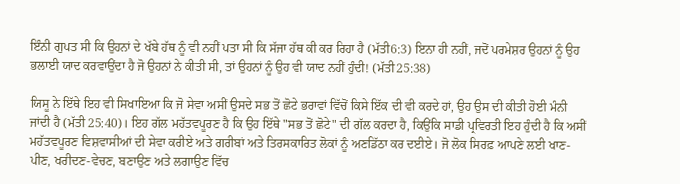ਇੰਨੀ ਗੁਪਤ ਸੀ ਕਿ ਉਹਨਾਂ ਦੇ ਖੱਬੇ ਹੱਥ ਨੂੰ ਵੀ ਨਹੀਂ ਪਤਾ ਸੀ ਕਿ ਸੱਜਾ ਹੱਥ ਕੀ ਕਰ ਰਿਹਾ ਹੈ (ਮੱਤੀ6:3) ਇਨਾ ਹੀ ਨਹੀਂ, ਜਦੋਂ ਪਰਮੇਸ਼ਰ ਉਹਨਾਂ ਨੂੰ ਉਹ ਭਲਾਈ ਯਾਦ ਕਰਵਾਉਂਦਾ ਹੈ ਜੋ ਉਹਨਾਂ ਨੇ ਕੀਤੀ ਸੀ, ਤਾਂ ਉਹਨਾਂ ਨੂੰ ਉਹ ਵੀ ਯਾਦ ਨਹੀਂ ਹੁੰਦੀ! (ਮੱਤੀ25:38)

ਯਿਸੂ ਨੇ ਇੱਥੇ ਇਹ ਵੀ ਸਿਖਾਇਆ ਕਿ ਜੋ ਸੇਵਾ ਅਸੀਂ ਉਸਦੇ ਸਭ ਤੋਂ ਛੋਟੇ ਭਰਾਵਾਂ ਵਿੱਚੋਂ ਕਿਸੇ ਇੱਕ ਦੀ ਵੀ ਕਰਦੇ ਹਾਂ, ਉਹ ਉਸ ਦੀ ਕੀਤੀ ਹੋਈ ਮੰਨੀ ਜਾਂਦੀ ਹੈ (ਮੱਤੀ25:40)। ਇਹ ਗੱਲ ਮਹੱਤਵਪੂਰਣ ਹੈ ਕਿ ਉਹ ਇੱਥੇ "ਸਭ ਤੋਂ ਛੋਟੇ" ਦੀ ਗੱਲ ਕਰਦਾ ਹੈ, ਕਿਉਂਕਿ ਸਾਡੀ ਪ੍ਰਵਿਰਤੀ ਇਹ ਹੁੰਦੀ ਹੈ ਕਿ ਅਸੀਂ ਮਹੱਤਵਪੂਰਣ ਵਿਸ਼ਵਾਸੀਆਂ ਦੀ ਸੇਵਾ ਕਰੀਏ ਅਤੇ ਗਰੀਬਾਂ ਅਤੇ ਤਿਰਸਕਾਰਿਤ ਲੋਕਾਂ ਨੂੰ ਅਣਡਿੱਠਾ ਕਰ ਦਈਏ। ਜੋ ਲੋਕ ਸਿਰਫ਼ ਆਪਣੇ ਲਈ ਖਾਣ-ਪੀਣ, ਖਰੀਦਣ-ਵੇਚਣ, ਬਣਾਉਣ ਅਤੇ ਲਗਾਉਣ ਵਿੱਚ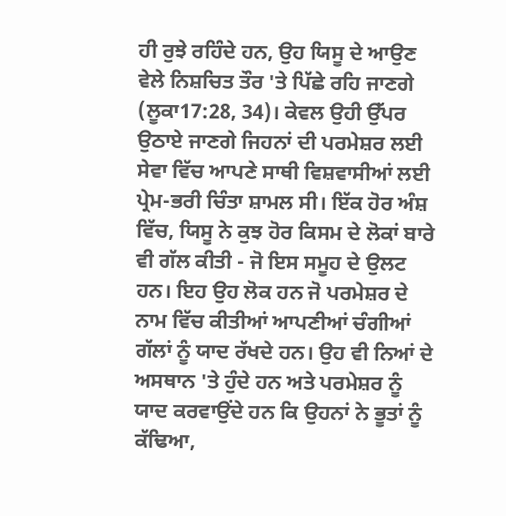ਹੀ ਰੁਝੇ ਰਹਿੰਦੇ ਹਨ, ਉਹ ਯਿਸੂ ਦੇ ਆਉਣ ਵੇਲੇ ਨਿਸ਼ਚਿਤ ਤੌਰ 'ਤੇ ਪਿੱਛੇ ਰਹਿ ਜਾਣਗੇ (ਲੂਕਾ17:28, 34)। ਕੇਵਲ ਉਹੀ ਉੱਪਰ ਉਠਾਏ ਜਾਣਗੇ ਜਿਹਨਾਂ ਦੀ ਪਰਮੇਸ਼ਰ ਲਈ ਸੇਵਾ ਵਿੱਚ ਆਪਣੇ ਸਾਥੀ ਵਿਸ਼ਵਾਸੀਆਂ ਲਈ ਪ੍ਰੇਮ-ਭਰੀ ਚਿੰਤਾ ਸ਼ਾਮਲ ਸੀ। ਇੱਕ ਹੋਰ ਅੰਸ਼ ਵਿੱਚ, ਯਿਸੂ ਨੇ ਕੁਝ ਹੋਰ ਕਿਸਮ ਦੇ ਲੋਕਾਂ ਬਾਰੇ ਵੀ ਗੱਲ ਕੀਤੀ - ਜੋ ਇਸ ਸਮੂਹ ਦੇ ਉਲਟ ਹਨ। ਇਹ ਉਹ ਲੋਕ ਹਨ ਜੋ ਪਰਮੇਸ਼ਰ ਦੇ ਨਾਮ ਵਿੱਚ ਕੀਤੀਆਂ ਆਪਣੀਆਂ ਚੰਗੀਆਂ ਗੱਲਾਂ ਨੂੰ ਯਾਦ ਰੱਖਦੇ ਹਨ। ਉਹ ਵੀ ਨਿਆਂ ਦੇ ਅਸਥਾਨ 'ਤੇ ਹੁੰਦੇ ਹਨ ਅਤੇ ਪਰਮੇਸ਼ਰ ਨੂੰ ਯਾਦ ਕਰਵਾਉਂਦੇ ਹਨ ਕਿ ਉਹਨਾਂ ਨੇ ਭੂਤਾਂ ਨੂੰ ਕੱਢਿਆ,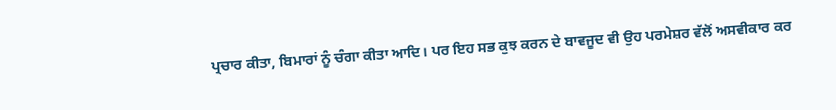ਪ੍ਰਚਾਰ ਕੀਤਾ, ਬਿਮਾਰਾਂ ਨੂੰ ਚੰਗਾ ਕੀਤਾ ਆਦਿ। ਪਰ ਇਹ ਸਭ ਕੁਝ ਕਰਨ ਦੇ ਬਾਵਜੂਦ ਵੀ ਉਹ ਪਰਮੇਸ਼ਰ ਵੱਲੋਂ ਅਸਵੀਕਾਰ ਕਰ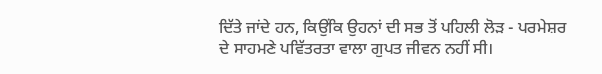ਦਿੱਤੇ ਜਾਂਦੇ ਹਨ, ਕਿਉਂਕਿ ਉਹਨਾਂ ਦੀ ਸਭ ਤੋਂ ਪਹਿਲੀ ਲੋੜ - ਪਰਮੇਸ਼ਰ ਦੇ ਸਾਹਮਣੇ ਪਵਿੱਤਰਤਾ ਵਾਲਾ ਗੁਪਤ ਜੀਵਨ ਨਹੀਂ ਸੀ।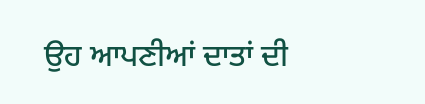ਉਹ ਆਪਣੀਆਂ ਦਾਤਾਂ ਦੀ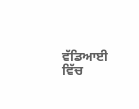ਵੱਡਿਆਈ ਵਿੱਚ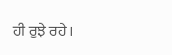ਹੀ ਰੁਝੇ ਰਹੇ।